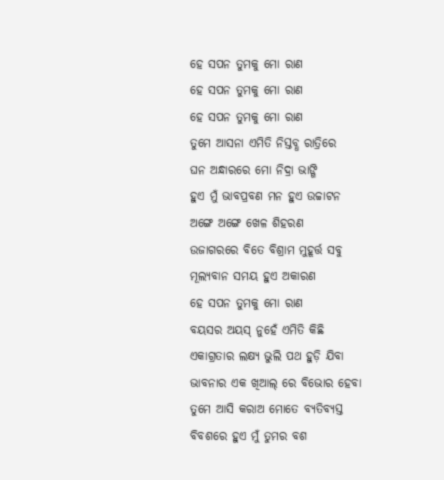ହେ ସପନ ତୁମକୁ ମୋ ରାଣ
ହେ ସପନ ତୁମକୁ ମୋ ରାଣ
ହେ ସପନ ତୁମକୁ ମୋ ରାଣ
ତୁମେ ଆସନା ଏମିତି ନିସ୍ତବ୍ଧ ରାତ୍ରିରେ
ଘନ ଅନ୍ଧାରରେ ମୋ ନିଦ୍ରା ଭାଙ୍ଗି
ହୁଏ ମୁଁ ଭାବପ୍ରବଣ ମନ ହୁଏ ଉଚ୍ଚାଟନ
ଅଙ୍ଗେ ଅଙ୍ଗେ ଖେଳ ଶିହରଣ
ଉଜାଗରରେ ବିତେ ବିଶ୍ରାମ ମୁହୂର୍ତ୍ତ ସବୁ
ମୂଲ୍ୟବାନ ସମୟ ହୁଏ ଅକାରଣ
ହେ ସପନ ତୁମକୁ ମୋ ରାଣ
ବୟସର ଅୟସ୍ ନୁହେଁ ଏମିତି କିଛି
ଏକାଗ୍ରତାର ଲକ୍ଷ୍ୟ ଭୁଲି ପଥ ହୁଡ଼ି ଯିବା
ଭାବନାର ଏକ ଖିଆଲ୍ ରେ ବିଭୋର ହେବା
ତୁମେ ଆସି କରାଅ ମୋତେ ବ୍ୟତିବ୍ୟସ୍ତ
ବିବଶରେ ହୁଏ ମୁଁ ତୁମର ବଶ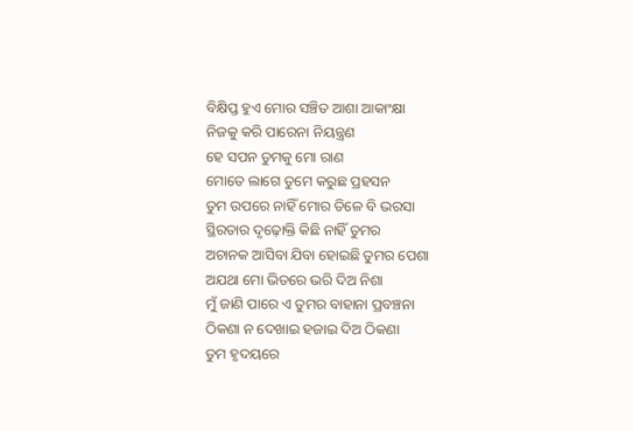ବିକ୍ଷିପ୍ତ ହୁଏ ମୋର ସଞ୍ଚିତ ଆଶା ଆକାଂକ୍ଷା
ନିଜକୁ କରି ପାରେନା ନିୟନ୍ତ୍ରଣ
ହେ ସପନ ତୁମକୁ ମୋ ରାଣ
ମୋତେ ଲାଗେ ତୁମେ କରୁଛ ପ୍ରହସନ
ତୁମ ଉପରେ ନାହିଁ ମୋର ତିଳେ ବି ଭରସା
ସ୍ଥିରତାର ଦୃଢ଼ୋକ୍ତି କିଛି ନାହିଁ ତୁମର
ଅଚାନକ ଆସିବା ଯିବା ହୋଇଛି ତୁମର ପେଶା
ଅଯଥା ମୋ ଭିତରେ ଭରି ଦିଅ ନିଶା
ମୁଁ ଜାଣି ପାରେ ଏ ତୁମର ବାହାନା ପ୍ରବଞ୍ଚନା
ଠିକଣା ନ ଦେଖାଇ ହଜାଇ ଦିଅ ଠିକଣା
ତୁମ ହୃଦୟରେ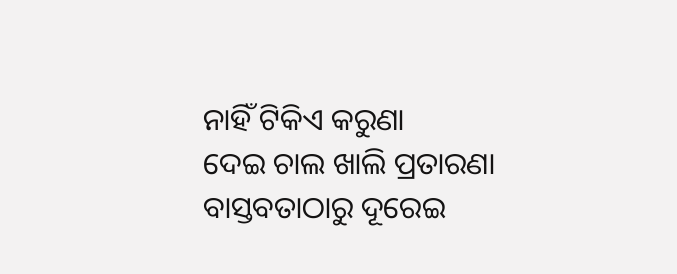ନାହିଁ ଟିକିଏ କରୁଣା
ଦେଇ ଚାଲ ଖାଲି ପ୍ରତାରଣା
ବାସ୍ତବତାଠାରୁ ଦୂରେଇ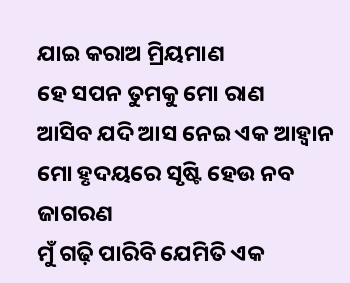ଯାଇ କରାଅ ମ୍ରିୟମାଣ
ହେ ସପନ ତୁମକୁ ମୋ ରାଣ
ଆସିବ ଯଦି ଆସ ନେଇ ଏକ ଆହ୍ଵାନ
ମୋ ହୃଦୟରେ ସୃଷ୍ଟି ହେଉ ନବ ଜାଗରଣ
ମୁଁ ଗଢ଼ି ପାରିବି ଯେମିତି ଏକ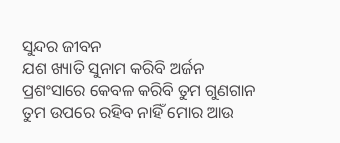ସୁନ୍ଦର ଜୀବନ
ଯଶ ଖ୍ୟାତି ସୁନାମ କରିବି ଅର୍ଜନ
ପ୍ରଶଂସାରେ କେବଳ କରିବି ତୁମ ଗୁଣଗାନ
ତୁମ ଉପରେ ରହିବ ନାହିଁ ମୋର ଆଉ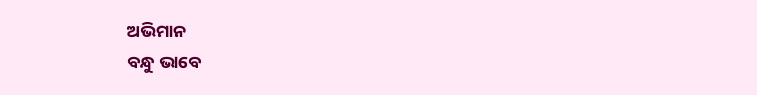ଅଭିମାନ
ବନ୍ଧୁ ଭାବେ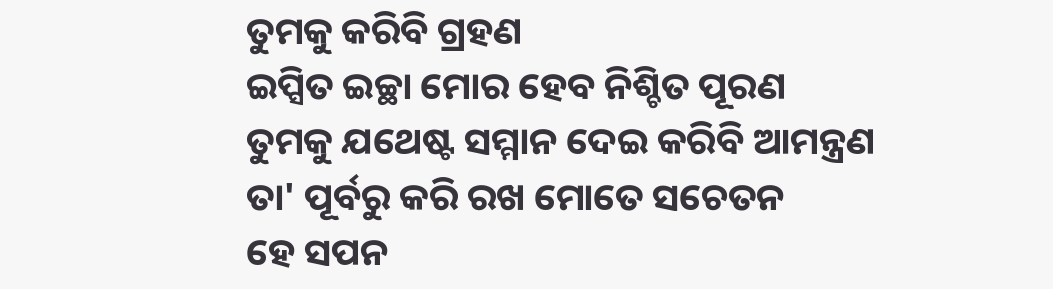ତୁମକୁ କରିବି ଗ୍ରହଣ
ଇପ୍ସିତ ଇଚ୍ଛା ମୋର ହେବ ନିଶ୍ଚିତ ପୂରଣ
ତୁମକୁ ଯଥେଷ୍ଟ ସମ୍ମାନ ଦେଇ କରିବି ଆମନ୍ତ୍ରଣ
ତା' ପୂର୍ବରୁ କରି ରଖ ମୋତେ ସଚେତନ
ହେ ସପନ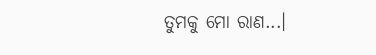ତୁମକୁ ମୋ ରାଣ...।